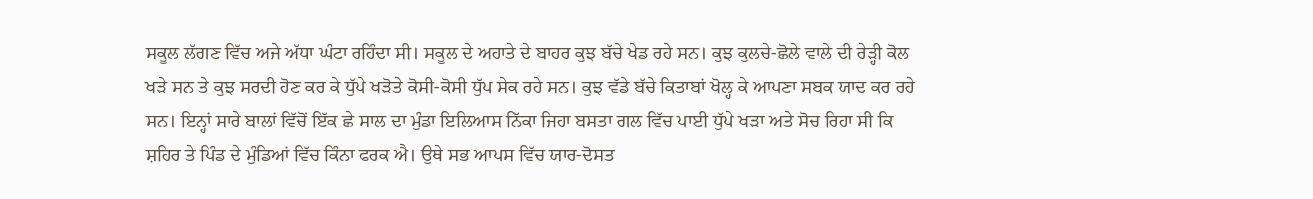ਸਕੂਲ ਲੱਗਣ ਵਿੱਚ ਅਜੇ ਅੱਧਾ ਘੰਟਾ ਰਹਿੰਦਾ ਸੀ। ਸਕੂਲ ਦੇ ਅਹਾਤੇ ਦੇ ਬਾਹਰ ਕੁਝ ਬੱਚੇ ਖੇਡ ਰਹੇ ਸਨ। ਕੁਝ ਕੁਲਚੇ-ਛੋਲੇ ਵਾਲੇ ਦੀ ਰੇੜ੍ਹੀ ਕੋਲ ਖੜੇ ਸਨ ਤੇ ਕੁਝ ਸਰਦੀ ਹੋਣ ਕਰ ਕੇ ਧੁੱਪੇ ਖੜੋਤੇ ਕੋਸੀ-ਕੋਸੀ ਧੁੱਪ ਸੇਕ ਰਹੇ ਸਨ। ਕੁਝ ਵੱਡੇ ਬੱਚੇ ਕਿਤਾਬਾਂ ਖੋਲ੍ਹ ਕੇ ਆਪਣਾ ਸਬਕ ਯਾਦ ਕਰ ਰਹੇ ਸਨ। ਇਨ੍ਹਾਂ ਸਾਰੇ ਬਾਲਾਂ ਵਿੱਚੋਂ ਇੱਕ ਛੇ ਸਾਲ ਦਾ ਮੁੰਡਾ ਇਲਿਆਸ ਨਿੱਕਾ ਜਿਹਾ ਬਸਤਾ ਗਲ ਵਿੱਚ ਪਾਈ ਧੁੱਪੇ ਖੜਾ ਅਤੇ ਸੋਚ ਰਿਹਾ ਸੀ ਕਿ ਸ਼ਹਿਰ ਤੇ ਪਿੰਡ ਦੇ ਮੁੰਡਿਆਂ ਵਿੱਚ ਕਿੰਨਾ ਫਰਕ ਐ। ਉਥੇ ਸਭ ਆਪਸ ਵਿੱਚ ਯਾਰ-ਦੋਸਤ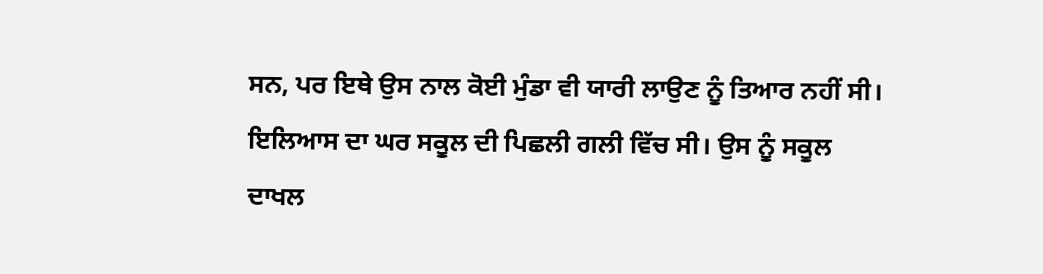ਸਨ, ਪਰ ਇਥੇ ਉਸ ਨਾਲ ਕੋਈ ਮੁੰਡਾ ਵੀ ਯਾਰੀ ਲਾਉਣ ਨੂੰ ਤਿਆਰ ਨਹੀਂ ਸੀ।
ਇਲਿਆਸ ਦਾ ਘਰ ਸਕੂਲ ਦੀ ਪਿਛਲੀ ਗਲੀ ਵਿੱਚ ਸੀ। ਉਸ ਨੂੰ ਸਕੂਲ ਦਾਖਲ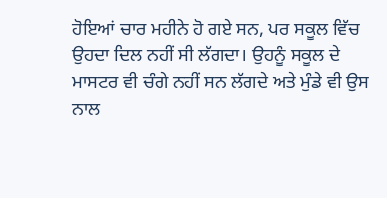ਹੋਇਆਂ ਚਾਰ ਮਹੀਨੇ ਹੋ ਗਏ ਸਨ, ਪਰ ਸਕੂਲ ਵਿੱਚ ਉਹਦਾ ਦਿਲ ਨਹੀਂ ਸੀ ਲੱਗਦਾ। ਉਹਨੂੰ ਸਕੂਲ ਦੇ ਮਾਸਟਰ ਵੀ ਚੰਗੇ ਨਹੀਂ ਸਨ ਲੱਗਦੇ ਅਤੇ ਮੁੰਡੇ ਵੀ ਉਸ ਨਾਲ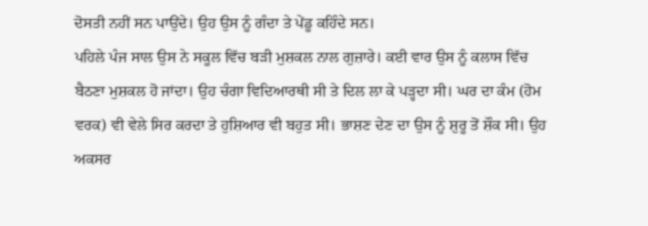ਦੋਸਤੀ ਨਹੀਂ ਸਨ ਪਾਉਂਦੇ। ਉਹ ਉਸ ਨੂੰ ਗੰਦਾ ਤੇ ਪੇਂਡੂ ਕਹਿੰਦੇ ਸਨ।
ਪਹਿਲੇ ਪੰਜ ਸਾਲ ਉਸ ਨੇ ਸਕੂਲ ਵਿੱਚ ਬੜੀ ਮੁਸ਼ਕਲ ਨਾਲ ਗੁਜ਼ਾਰੇ। ਕਈ ਵਾਰ ਉਸ ਨੂੰ ਕਲਾਸ ਵਿੱਚ ਬੈਠਣਾ ਮੁਸ਼ਕਲ ਹੋ ਜਾਂਦਾ। ਉਹ ਚੰਗਾ ਵਿਦਿਆਰਥੀ ਸੀ ਤੇ ਦਿਲ ਲਾ ਕੇ ਪੜ੍ਹਦਾ ਸੀ। ਘਰ ਦਾ ਕੰਮ (ਹੋਮ ਵਰਕ) ਵੀ ਵੇਲੇ ਸਿਰ ਕਰਦਾ ਤੇ ਹੁਸ਼ਿਆਰ ਵੀ ਬਹੁਤ ਸੀ। ਭਾਸ਼ਣ ਦੇਣ ਦਾ ਉਸ ਨੂੰ ਸ਼ੁਰੂ ਤੋਂ ਸ਼ੌਕ ਸੀ। ਉਹ ਅਕਸਰ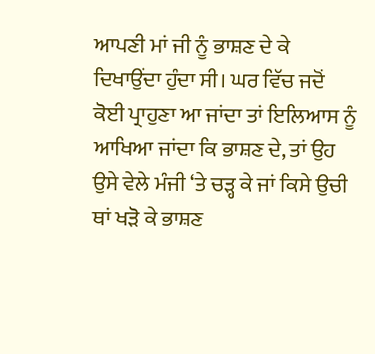ਆਪਣੀ ਮਾਂ ਜੀ ਨੂੰ ਭਾਸ਼ਣ ਦੇ ਕੇ ਦਿਖਾਉਂਦਾ ਹੁੰਦਾ ਸੀ। ਘਰ ਵਿੱਚ ਜਦੋਂ ਕੋਈ ਪ੍ਰਾਹੁਣਾ ਆ ਜਾਂਦਾ ਤਾਂ ਇਲਿਆਸ ਨੂੰ ਆਖਿਆ ਜਾਂਦਾ ਕਿ ਭਾਸ਼ਣ ਦੇ, ਤਾਂ ਉਹ ਉਸੇ ਵੇਲੇ ਮੰਜੀ ‘ਤੇ ਚੜ੍ਹ ਕੇ ਜਾਂ ਕਿਸੇ ਉਚੀ ਥਾਂ ਖੜੋ ਕੇ ਭਾਸ਼ਣ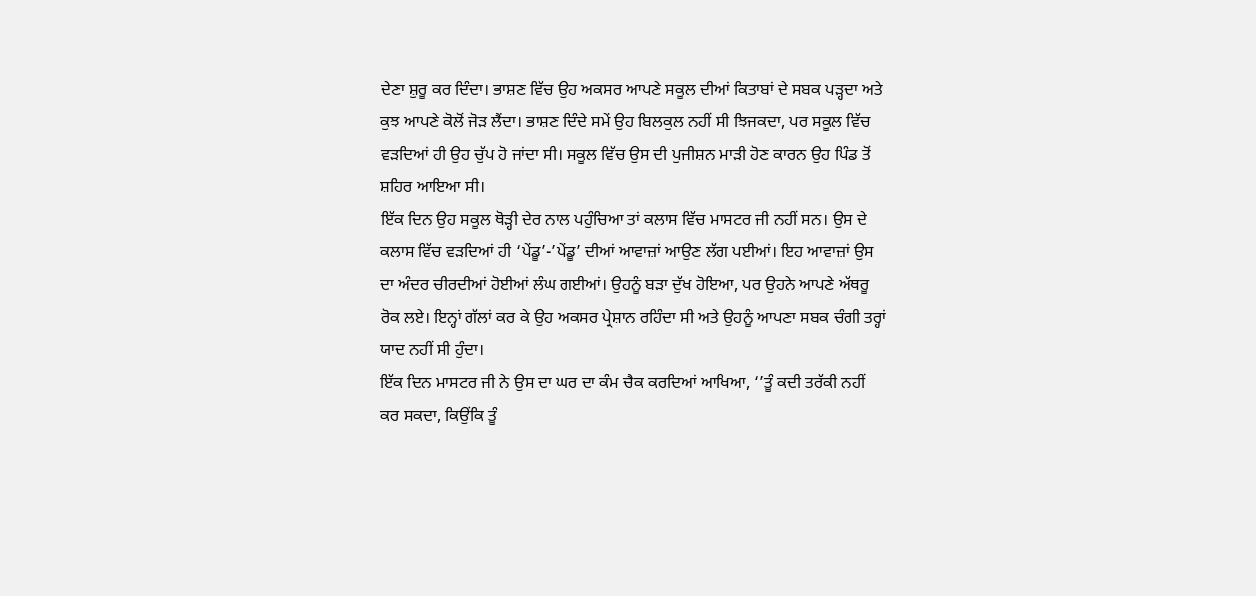ਦੇਣਾ ਸ਼ੁਰੂ ਕਰ ਦਿੰਦਾ। ਭਾਸ਼ਣ ਵਿੱਚ ਉਹ ਅਕਸਰ ਆਪਣੇ ਸਕੂਲ ਦੀਆਂ ਕਿਤਾਬਾਂ ਦੇ ਸਬਕ ਪੜ੍ਹਦਾ ਅਤੇ ਕੁਝ ਆਪਣੇ ਕੋਲੋਂ ਜੋੜ ਲੈਂਦਾ। ਭਾਸ਼ਣ ਦਿੰਦੇ ਸਮੇਂ ਉਹ ਬਿਲਕੁਲ ਨਹੀਂ ਸੀ ਝਿਜਕਦਾ, ਪਰ ਸਕੂਲ ਵਿੱਚ ਵੜਦਿਆਂ ਹੀ ਉਹ ਚੁੱਪ ਹੋ ਜਾਂਦਾ ਸੀ। ਸਕੂਲ ਵਿੱਚ ਉਸ ਦੀ ਪੁਜੀਸ਼ਨ ਮਾੜੀ ਹੋਣ ਕਾਰਨ ਉਹ ਪਿੰਡ ਤੋਂ ਸ਼ਹਿਰ ਆਇਆ ਸੀ।
ਇੱਕ ਦਿਨ ਉਹ ਸਕੂਲ ਥੋੜ੍ਹੀ ਦੇਰ ਨਾਲ ਪਹੁੰਚਿਆ ਤਾਂ ਕਲਾਸ ਵਿੱਚ ਮਾਸਟਰ ਜੀ ਨਹੀਂ ਸਨ। ਉਸ ਦੇ ਕਲਾਸ ਵਿੱਚ ਵੜਦਿਆਂ ਹੀ ‘ਪੇਂਡੂ’-’ਪੇਂਡੂ’ ਦੀਆਂ ਆਵਾਜ਼ਾਂ ਆਉਣ ਲੱਗ ਪਈਆਂ। ਇਹ ਆਵਾਜ਼ਾਂ ਉਸ ਦਾ ਅੰਦਰ ਚੀਰਦੀਆਂ ਹੋਈਆਂ ਲੰਘ ਗਈਆਂ। ਉਹਨੂੰ ਬੜਾ ਦੁੱਖ ਹੋਇਆ, ਪਰ ਉਹਨੇ ਆਪਣੇ ਅੱਥਰੂ ਰੋਕ ਲਏ। ਇਨ੍ਹਾਂ ਗੱਲਾਂ ਕਰ ਕੇ ਉਹ ਅਕਸਰ ਪ੍ਰੇਸ਼ਾਨ ਰਹਿੰਦਾ ਸੀ ਅਤੇ ਉਹਨੂੰ ਆਪਣਾ ਸਬਕ ਚੰਗੀ ਤਰ੍ਹਾਂ ਯਾਦ ਨਹੀਂ ਸੀ ਹੁੰਦਾ।
ਇੱਕ ਦਿਨ ਮਾਸਟਰ ਜੀ ਨੇ ਉਸ ਦਾ ਘਰ ਦਾ ਕੰਮ ਚੈਕ ਕਰਦਿਆਂ ਆਖਿਆ, ‘’ਤੂੰ ਕਦੀ ਤਰੱਕੀ ਨਹੀਂ ਕਰ ਸਕਦਾ, ਕਿਉਂਕਿ ਤੂੰ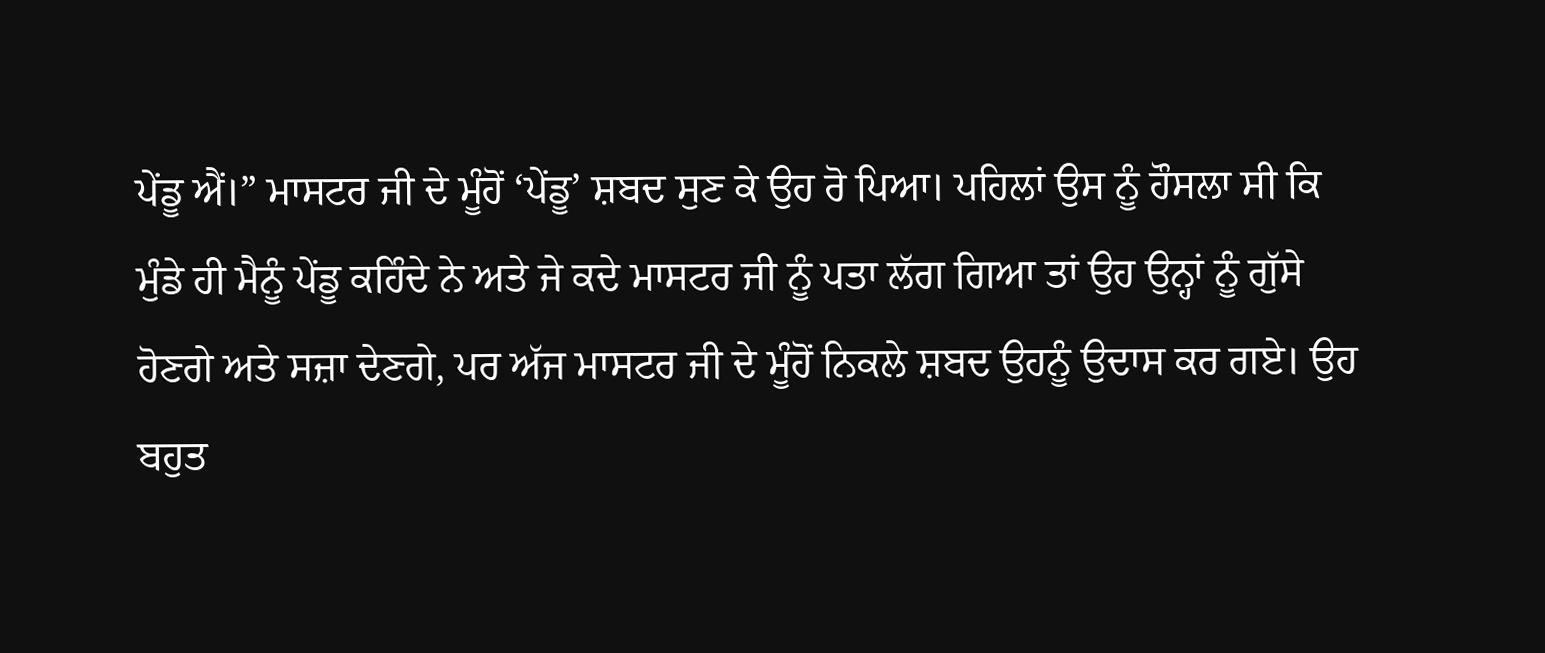ਪੇਂਡੂ ਐਂ।” ਮਾਸਟਰ ਜੀ ਦੇ ਮੂੰਹੋਂ ‘ਪੇਂਡੂ’ ਸ਼ਬਦ ਸੁਣ ਕੇ ਉਹ ਰੋ ਪਿਆ। ਪਹਿਲਾਂ ਉਸ ਨੂੰ ਹੌਸਲਾ ਸੀ ਕਿ ਮੁੰਡੇ ਹੀ ਮੈਨੂੰ ਪੇਂਡੂ ਕਹਿੰਦੇ ਨੇ ਅਤੇ ਜੇ ਕਦੇ ਮਾਸਟਰ ਜੀ ਨੂੰ ਪਤਾ ਲੱਗ ਗਿਆ ਤਾਂ ਉਹ ਉਨ੍ਹਾਂ ਨੂੰ ਗੁੱਸੇ ਹੋਣਗੇ ਅਤੇ ਸਜ਼ਾ ਦੇਣਗੇ, ਪਰ ਅੱਜ ਮਾਸਟਰ ਜੀ ਦੇ ਮੂੰਹੋਂ ਨਿਕਲੇ ਸ਼ਬਦ ਉਹਨੂੰ ਉਦਾਸ ਕਰ ਗਏ। ਉਹ ਬਹੁਤ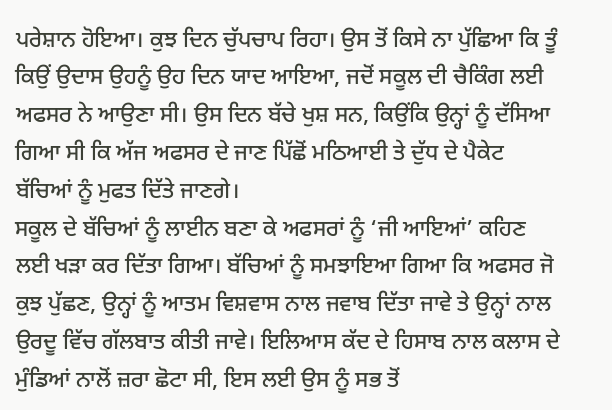ਪਰੇਸ਼ਾਨ ਹੋਇਆ। ਕੁਝ ਦਿਨ ਚੁੱਪਚਾਪ ਰਿਹਾ। ਉਸ ਤੋਂ ਕਿਸੇ ਨਾ ਪੁੱਛਿਆ ਕਿ ਤੂੰ ਕਿਉਂ ਉਦਾਸ ਉਹਨੂੰ ਉਹ ਦਿਨ ਯਾਦ ਆਇਆ, ਜਦੋਂ ਸਕੂਲ ਦੀ ਚੈਕਿੰਗ ਲਈ ਅਫਸਰ ਨੇ ਆਉਣਾ ਸੀ। ਉਸ ਦਿਨ ਬੱਚੇ ਖੁਸ਼ ਸਨ, ਕਿਉਂਕਿ ਉਨ੍ਹਾਂ ਨੂੰ ਦੱਸਿਆ ਗਿਆ ਸੀ ਕਿ ਅੱਜ ਅਫਸਰ ਦੇ ਜਾਣ ਪਿੱਛੋਂ ਮਠਿਆਈ ਤੇ ਦੁੱਧ ਦੇ ਪੈਕੇਟ ਬੱਚਿਆਂ ਨੂੰ ਮੁਫਤ ਦਿੱਤੇ ਜਾਣਗੇ।
ਸਕੂਲ ਦੇ ਬੱਚਿਆਂ ਨੂੰ ਲਾਈਨ ਬਣਾ ਕੇ ਅਫਸਰਾਂ ਨੂੰ ‘ਜੀ ਆਇਆਂ’ ਕਹਿਣ ਲਈ ਖੜਾ ਕਰ ਦਿੱਤਾ ਗਿਆ। ਬੱਚਿਆਂ ਨੂੰ ਸਮਝਾਇਆ ਗਿਆ ਕਿ ਅਫਸਰ ਜੋ ਕੁਝ ਪੁੱਛਣ, ਉਨ੍ਹਾਂ ਨੂੰ ਆਤਮ ਵਿਸ਼ਵਾਸ ਨਾਲ ਜਵਾਬ ਦਿੱਤਾ ਜਾਵੇ ਤੇ ਉਨ੍ਹਾਂ ਨਾਲ ਉਰਦੂ ਵਿੱਚ ਗੱਲਬਾਤ ਕੀਤੀ ਜਾਵੇ। ਇਲਿਆਸ ਕੱਦ ਦੇ ਹਿਸਾਬ ਨਾਲ ਕਲਾਸ ਦੇ ਮੁੰਡਿਆਂ ਨਾਲੋਂ ਜ਼ਰਾ ਛੋਟਾ ਸੀ, ਇਸ ਲਈ ਉਸ ਨੂੰ ਸਭ ਤੋਂ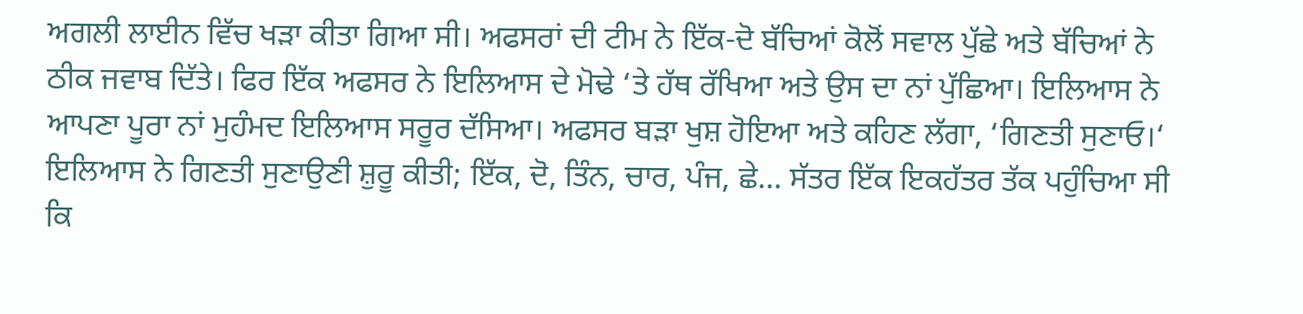ਅਗਲੀ ਲਾਈਨ ਵਿੱਚ ਖੜਾ ਕੀਤਾ ਗਿਆ ਸੀ। ਅਫਸਰਾਂ ਦੀ ਟੀਮ ਨੇ ਇੱਕ-ਦੋ ਬੱਚਿਆਂ ਕੋਲੋਂ ਸਵਾਲ ਪੁੱਛੇ ਅਤੇ ਬੱਚਿਆਂ ਨੇ ਠੀਕ ਜਵਾਬ ਦਿੱਤੇ। ਫਿਰ ਇੱਕ ਅਫਸਰ ਨੇ ਇਲਿਆਸ ਦੇ ਮੋਢੇ ‘ਤੇ ਹੱਥ ਰੱਖਿਆ ਅਤੇ ਉਸ ਦਾ ਨਾਂ ਪੁੱਛਿਆ। ਇਲਿਆਸ ਨੇ ਆਪਣਾ ਪੂਰਾ ਨਾਂ ਮੁਹੰਮਦ ਇਲਿਆਸ ਸਰੂਰ ਦੱਸਿਆ। ਅਫਸਰ ਬੜਾ ਖੁਸ਼ ਹੋਇਆ ਅਤੇ ਕਹਿਣ ਲੱਗਾ, ‘ਗਿਣਤੀ ਸੁਣਾਓ।‘ ਇਲਿਆਸ ਨੇ ਗਿਣਤੀ ਸੁਣਾਉਣੀ ਸ਼ੁਰੂ ਕੀਤੀ; ਇੱਕ, ਦੋ, ਤਿੰਨ, ਚਾਰ, ਪੰਜ, ਛੇ… ਸੱਤਰ ਇੱਕ ਇਕਹੱਤਰ ਤੱਕ ਪਹੁੰਚਿਆ ਸੀ ਕਿ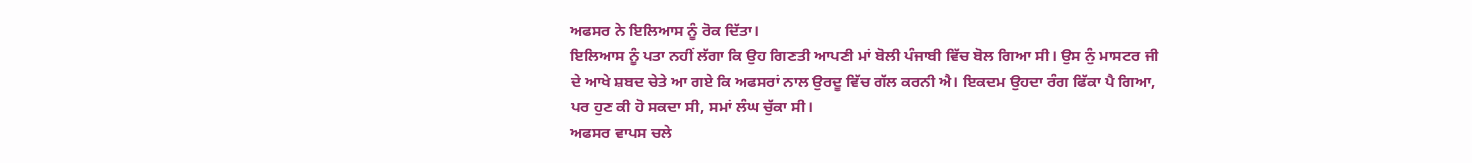ਅਫਸਰ ਨੇ ਇਲਿਆਸ ਨੂੰ ਰੋਕ ਦਿੱਤਾ।
ਇਲਿਆਸ ਨੂੰ ਪਤਾ ਨਹੀਂ ਲੱਗਾ ਕਿ ਉਹ ਗਿਣਤੀ ਆਪਣੀ ਮਾਂ ਬੋਲੀ ਪੰਜਾਬੀ ਵਿੱਚ ਬੋਲ ਗਿਆ ਸੀ। ਉਸ ਨੁੰ ਮਾਸਟਰ ਜੀ ਦੇ ਆਖੇ ਸ਼ਬਦ ਚੇਤੇ ਆ ਗਏ ਕਿ ਅਫਸਰਾਂ ਨਾਲ ਉਰਦੂ ਵਿੱਚ ਗੱਲ ਕਰਨੀ ਐ। ਇਕਦਮ ਉਹਦਾ ਰੰਗ ਫਿੱਕਾ ਪੈ ਗਿਆ, ਪਰ ਹੁਣ ਕੀ ਹੋ ਸਕਦਾ ਸੀ, ਸਮਾਂ ਲੰਘ ਚੁੱਕਾ ਸੀ।
ਅਫਸਰ ਵਾਪਸ ਚਲੇ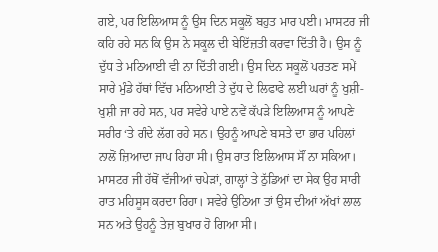ਗਏ, ਪਰ ਇਲਿਆਸ ਨੂੰ ਉਸ ਦਿਨ ਸਕੂਲੋਂ ਬਹੁਤ ਮਾਰ ਪਈ। ਮਾਸਟਰ ਜੀ ਕਹਿ ਰਹੇ ਸਨ ਕਿ ਉਸ ਨੇ ਸਕੂਲ ਦੀ ਬੇਇੱਜ਼ਤੀ ਕਰਵਾ ਦਿੱਤੀ ਹੈ। ਉਸ ਨੂੰ ਦੁੱਧ ਤੇ ਮਠਿਆਈ ਵੀ ਨਾ ਦਿੱਤੀ ਗਈ। ਉਸ ਦਿਨ ਸਕੂਲੋਂ ਪਰਤਣ ਸਮੇਂ ਸਾਰੇ ਮੁੰਡੇ ਹੱਥਾਂ ਵਿੱਚ ਮਠਿਆਈ ਤੇ ਦੁੱਧ ਦੇ ਲਿਫਾਫੇ ਲਈ ਘਰਾਂ ਨੂੰ ਖੁਸ਼ੀ-ਖੁਸ਼ੀ ਜਾ ਰਹੇ ਸਨ, ਪਰ ਸਵੇਰੇ ਪਾਏ ਨਵੇਂ ਕੱਪੜੇ ਇਲਿਆਸ ਨੂੰ ਆਪਣੇ ਸਰੀਰ ‘ਤੇ ਗੰਦੇ ਲੱਗ ਰਹੇ ਸਨ। ਉਹਨੂੰ ਆਪਣੇ ਬਸਤੇ ਦਾ ਭਾਰ ਪਹਿਲਾਂ ਨਾਲੋਂ ਜ਼ਿਆਦਾ ਜਾਪ ਰਿਹਾ ਸੀ। ਉਸ ਰਾਤ ਇਲਿਆਸ ਸੌਂ ਨਾ ਸਕਿਆ। ਮਾਸਟਰ ਜੀ ਹੱਥੋਂ ਵੱਜੀਆਂ ਚਪੇੜਾਂ, ਗਾਲ੍ਹਾਂ ਤੇ ਠੁੱਡਿਆਂ ਦਾ ਸੇਕ ਉਹ ਸਾਰੀ ਰਾਤ ਮਹਿਸੂਸ ਕਰਦਾ ਰਿਹਾ। ਸਵੇਰੇ ਉਠਿਆ ਤਾਂ ਉਸ ਦੀਆਂ ਅੱਖਾਂ ਲਾਲ ਸਨ ਅਤੇ ਉਹਨੂੰ ਤੇਜ਼ ਬੁਖਾਰ ਹੋ ਗਿਆ ਸੀ।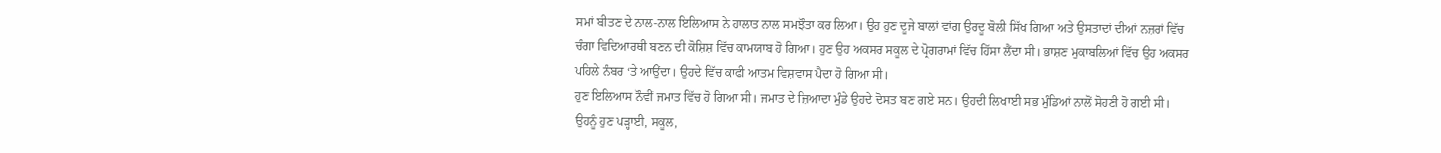ਸਮਾਂ ਬੀਤਣ ਦੇ ਨਾਲ-ਨਾਲ ਇਲਿਆਸ ਨੇ ਹਾਲਾਤ ਨਾਲ ਸਮਝੌਤਾ ਕਰ ਲਿਆ। ਉਹ ਹੁਣ ਦੂਜੇ ਬਾਲਾਂ ਵਾਂਗ ਉਰਦੂ ਬੋਲੀ ਸਿੱਖ ਗਿਆ ਅਤੇ ਉਸਤਾਦਾਂ ਦੀਆਂ ਨਜ਼ਰਾਂ ਵਿੱਚ ਚੰਗਾ ਵਿਦਿਆਰਥੀ ਬਣਨ ਦੀ ਕੋਸ਼ਿਸ਼ ਵਿੱਚ ਕਾਮਯਾਬ ਹੋ ਗਿਆ। ਹੁਣ ਉਹ ਅਕਸਰ ਸਕੂਲ ਦੇ ਪ੍ਰੋਗਰਾਮਾਂ ਵਿੱਚ ਹਿੱਸਾ ਲੈਂਦਾ ਸੀ। ਭਾਸ਼ਣ ਮੁਕਾਬਲਿਆਂ ਵਿੱਚ ਉਹ ਅਕਸਰ ਪਹਿਲੇ ਨੰਬਰ ‘ਤੇ ਆਉਂਦਾ। ਉਹਦੇ ਵਿੱਚ ਕਾਫੀ ਆਤਮ ਵਿਸ਼ਵਾਸ ਪੈਦਾ ਹੋ ਗਿਆ ਸੀ।
ਹੁਣ ਇਲਿਆਸ ਨੌਵੀਂ ਜਮਾਤ ਵਿੱਚ ਹੋ ਗਿਆ ਸੀ। ਜਮਾਤ ਦੇ ਜ਼ਿਆਦਾ ਮੁੰਡੇ ਉਹਦੇ ਦੋਸਤ ਬਣ ਗਏ ਸਨ। ਉਹਦੀ ਲਿਖਾਈ ਸਭ ਮੁੰਡਿਆਂ ਨਾਲੋਂ ਸੋਹਣੀ ਹੋ ਗਈ ਸੀ। ਉਹਨੂੰ ਹੁਣ ਪੜ੍ਹਾਈ, ਸਕੂਲ,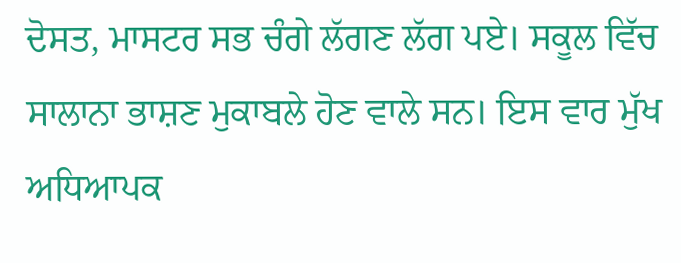ਦੋਸਤ, ਮਾਸਟਰ ਸਭ ਚੰਗੇ ਲੱਗਣ ਲੱਗ ਪਏ। ਸਕੂਲ ਵਿੱਚ ਸਾਲਾਨਾ ਭਾਸ਼ਣ ਮੁਕਾਬਲੇ ਹੋਣ ਵਾਲੇ ਸਨ। ਇਸ ਵਾਰ ਮੁੱਖ ਅਧਿਆਪਕ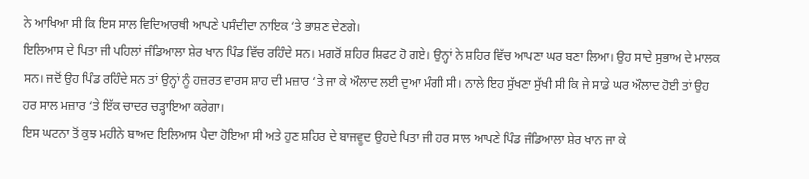ਨੇ ਆਖਿਆ ਸੀ ਕਿ ਇਸ ਸਾਲ ਵਿਦਿਆਰਥੀ ਆਪਣੇ ਪਸੰਦੀਦਾ ਨਾਇਕ ‘ਤੇ ਭਾਸ਼ਣ ਦੇਣਗੇ।
ਇਲਿਆਸ ਦੇ ਪਿਤਾ ਜੀ ਪਹਿਲਾਂ ਜੰਡਿਆਲਾ ਸ਼ੇਰ ਖਾਨ ਪਿੰਡ ਵਿੱਚ ਰਹਿੰਦੇ ਸਨ। ਮਗਰੋਂ ਸ਼ਹਿਰ ਸ਼ਿਫਟ ਹੋ ਗਏ। ਉਨ੍ਹਾਂ ਨੇ ਸ਼ਹਿਰ ਵਿੱਚ ਆਪਣਾ ਘਰ ਬਣਾ ਲਿਆ। ਉਹ ਸਾਦੇ ਸੁਭਾਅ ਦੇ ਮਾਲਕ ਸਨ। ਜਦੋਂ ਉਹ ਪਿੰਡ ਰਹਿੰਦੇ ਸਨ ਤਾਂ ਉਨ੍ਹਾਂ ਨੂੰ ਹਜ਼ਰਤ ਵਾਰਸ ਸ਼ਾਹ ਦੀ ਮਜ਼ਾਰ ‘ਤੇ ਜਾ ਕੇ ਔਲਾਦ ਲਈ ਦੁਆ ਮੰਗੀ ਸੀ। ਨਾਲੇ ਇਹ ਸੁੱਖਣਾ ਸੁੱਖੀ ਸੀ ਕਿ ਜੇ ਸਾਡੇ ਘਰ ਔਲਾਦ ਹੋਈ ਤਾਂ ਉਹ ਹਰ ਸਾਲ ਮਜ਼ਾਰ ‘ਤੇ ਇੱਕ ਚਾਦਰ ਚੜ੍ਹਾਇਆ ਕਰੇਗਾ।
ਇਸ ਘਟਨਾ ਤੋਂ ਕੁਝ ਮਹੀਨੇ ਬਾਅਦ ਇਲਿਆਸ ਪੈਦਾ ਹੋਇਆ ਸੀ ਅਤੇ ਹੁਣ ਸ਼ਹਿਰ ਦੇ ਬਾਜਵੂਦ ਉਹਦੇ ਪਿਤਾ ਜੀ ਹਰ ਸਾਲ ਆਪਣੇ ਪਿੰਡ ਜੰਡਿਆਲਾ ਸ਼ੇਰ ਖਾਨ ਜਾ ਕੇ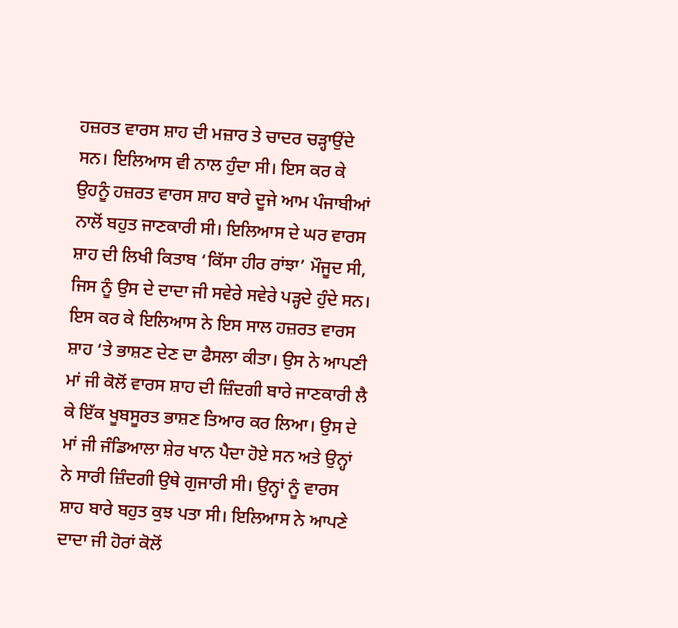ਹਜ਼ਰਤ ਵਾਰਸ ਸ਼ਾਹ ਦੀ ਮਜ਼ਾਰ ਤੇ ਚਾਦਰ ਚੜ੍ਹਾਉਂਦੇ ਸਨ। ਇਲਿਆਸ ਵੀ ਨਾਲ ਹੁੰਦਾ ਸੀ। ਇਸ ਕਰ ਕੇ ਉਹਨੂੰ ਹਜ਼ਰਤ ਵਾਰਸ ਸ਼ਾਹ ਬਾਰੇ ਦੂਜੇ ਆਮ ਪੰਜਾਬੀਆਂ ਨਾਲੋਂ ਬਹੁਤ ਜਾਣਕਾਰੀ ਸੀ। ਇਲਿਆਸ ਦੇ ਘਰ ਵਾਰਸ ਸ਼ਾਹ ਦੀ ਲਿਖੀ ਕਿਤਾਬ ‘ਕਿੱਸਾ ਹੀਰ ਰਾਂਝਾ’ ਮੌਜੂਦ ਸੀ, ਜਿਸ ਨੂੰ ਉਸ ਦੇ ਦਾਦਾ ਜੀ ਸਵੇਰੇ ਸਵੇਰੇ ਪੜ੍ਹਦੇ ਹੁੰਦੇ ਸਨ। ਇਸ ਕਰ ਕੇ ਇਲਿਆਸ ਨੇ ਇਸ ਸਾਲ ਹਜ਼ਰਤ ਵਾਰਸ ਸ਼ਾਹ ‘ਤੇ ਭਾਸ਼ਣ ਦੇਣ ਦਾ ਫੈਸਲਾ ਕੀਤਾ। ਉਸ ਨੇ ਆਪਣੀ ਮਾਂ ਜੀ ਕੋਲੋਂ ਵਾਰਸ ਸ਼ਾਹ ਦੀ ਜ਼ਿੰਦਗੀ ਬਾਰੇ ਜਾਣਕਾਰੀ ਲੈ ਕੇ ਇੱਕ ਖੂਬਸੂਰਤ ਭਾਸ਼ਣ ਤਿਆਰ ਕਰ ਲਿਆ। ਉਸ ਦੇ ਮਾਂ ਜੀ ਜੰਡਿਆਲਾ ਸ਼ੇਰ ਖਾਨ ਪੈਦਾ ਹੋਏ ਸਨ ਅਤੇ ਉਨ੍ਹਾਂ ਨੇ ਸਾਰੀ ਜ਼ਿੰਦਗੀ ਉਥੇ ਗੁਜਾਰੀ ਸੀ। ਉਨ੍ਹਾਂ ਨੂੰ ਵਾਰਸ ਸ਼ਾਹ ਬਾਰੇ ਬਹੁਤ ਕੁਝ ਪਤਾ ਸੀ। ਇਲਿਆਸ ਨੇ ਆਪਣੇ ਦਾਦਾ ਜੀ ਹੋਰਾਂ ਕੋਲੋਂ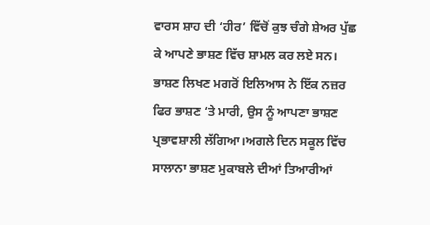ਵਾਰਸ ਸ਼ਾਹ ਦੀ ‘ਹੀਰ’ ਵਿੱਚੋਂ ਕੁਝ ਚੰਗੇ ਸ਼ੇਅਰ ਪੁੱਛ ਕੇ ਆਪਣੇ ਭਾਸ਼ਣ ਵਿੱਚ ਸ਼ਾਮਲ ਕਰ ਲਏ ਸਨ। ਭਾਸ਼ਣ ਲਿਖਣ ਮਗਰੋਂ ਇਲਿਆਸ ਨੇ ਇੱਕ ਨਜ਼ਰ ਫਿਰ ਭਾਸ਼ਣ ‘ਤੇ ਮਾਰੀ, ਉਸ ਨੂੰ ਆਪਣਾ ਭਾਸ਼ਣ ਪ੍ਰਭਾਵਸ਼ਾਲੀ ਲੱਗਿਆ।ਅਗਲੇ ਦਿਨ ਸਕੂਲ ਵਿੱਚ ਸਾਲਾਨਾ ਭਾਸ਼ਣ ਮੁਕਾਬਲੇ ਦੀਆਂ ਤਿਆਰੀਆਂ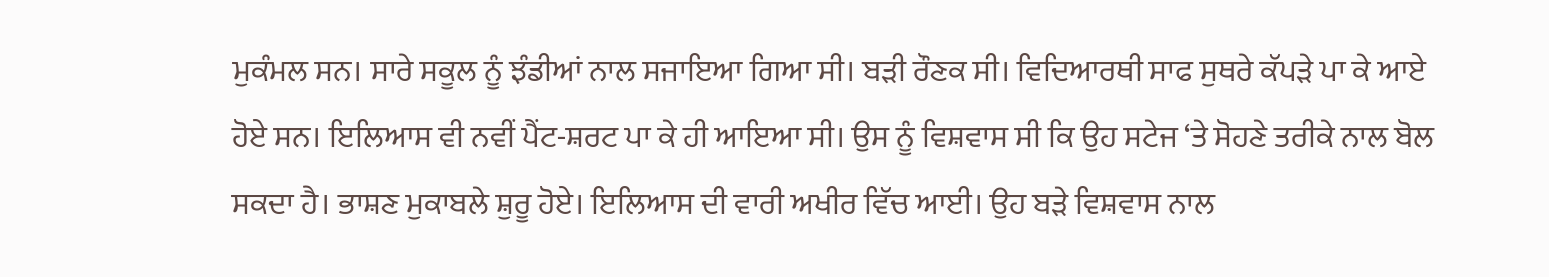ਮੁਕੰਮਲ ਸਨ। ਸਾਰੇ ਸਕੂਲ ਨੂੰ ਝੰਡੀਆਂ ਨਾਲ ਸਜਾਇਆ ਗਿਆ ਸੀ। ਬੜੀ ਰੌਣਕ ਸੀ। ਵਿਦਿਆਰਥੀ ਸਾਫ ਸੁਥਰੇ ਕੱਪੜੇ ਪਾ ਕੇ ਆਏ ਹੋਏ ਸਨ। ਇਲਿਆਸ ਵੀ ਨਵੀਂ ਪੈਂਟ-ਸ਼ਰਟ ਪਾ ਕੇ ਹੀ ਆਇਆ ਸੀ। ਉਸ ਨੂੰ ਵਿਸ਼ਵਾਸ ਸੀ ਕਿ ਉਹ ਸਟੇਜ ‘ਤੇ ਸੋਹਣੇ ਤਰੀਕੇ ਨਾਲ ਬੋਲ ਸਕਦਾ ਹੈ। ਭਾਸ਼ਣ ਮੁਕਾਬਲੇ ਸ਼ੁਰੂ ਹੋਏ। ਇਲਿਆਸ ਦੀ ਵਾਰੀ ਅਖੀਰ ਵਿੱਚ ਆਈ। ਉਹ ਬੜੇ ਵਿਸ਼ਵਾਸ ਨਾਲ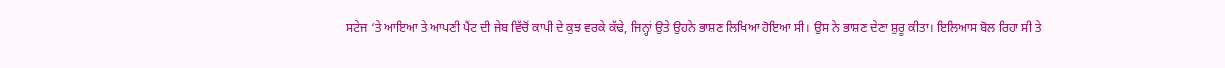ਸਟੇਜ ‘ਤੇ ਆਇਆ ਤੇ ਆਪਣੀ ਪੈਂਟ ਦੀ ਜੇਬ ਵਿੱਚੋਂ ਕਾਪੀ ਦੇ ਕੁਝ ਵਰਕੇ ਕੱਢੇ, ਜਿਨ੍ਹਾਂ ਉਤੇ ਉਹਨੇ ਭਾਸ਼ਣ ਲਿਖਿਆ ਹੋਇਆ ਸੀ। ਉਸ ਨੇ ਭਾਸ਼ਣ ਦੇਣਾ ਸ਼ੁਰੂ ਕੀਤਾ। ਇਲਿਆਸ ਬੋਲ ਰਿਹਾ ਸੀ ਤੇ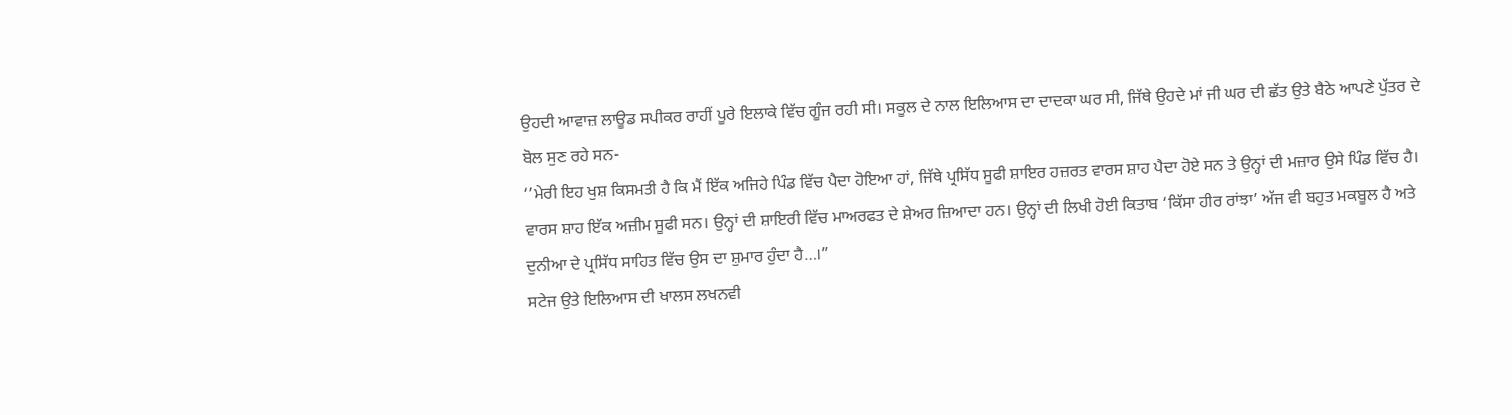ਉਹਦੀ ਆਵਾਜ਼ ਲਾਊਡ ਸਪੀਕਰ ਰਾਹੀਂ ਪੂਰੇ ਇਲਾਕੇ ਵਿੱਚ ਗੂੰਜ ਰਹੀ ਸੀ। ਸਕੂਲ ਦੇ ਨਾਲ ਇਲਿਆਸ ਦਾ ਦਾਦਕਾ ਘਰ ਸੀ, ਜਿੱਥੇ ਉਹਦੇ ਮਾਂ ਜੀ ਘਰ ਦੀ ਛੱਤ ਉਤੇ ਬੈਠੇ ਆਪਣੇ ਪੁੱਤਰ ਦੇ ਬੋਲ ਸੁਣ ਰਹੇ ਸਨ-
‘’ਮੇਰੀ ਇਹ ਖੁਸ਼ ਕਿਸਮਤੀ ਹੈ ਕਿ ਮੈਂ ਇੱਕ ਅਜਿਹੇ ਪਿੰਡ ਵਿੱਚ ਪੈਦਾ ਹੋਇਆ ਹਾਂ, ਜਿੱਥੇ ਪ੍ਰਸਿੱਧ ਸੂਫੀ ਸ਼ਾਇਰ ਹਜ਼ਰਤ ਵਾਰਸ ਸ਼ਾਹ ਪੈਦਾ ਹੋਏ ਸਨ ਤੇ ਉਨ੍ਹਾਂ ਦੀ ਮਜ਼ਾਰ ਉਸੇ ਪਿੰਡ ਵਿੱਚ ਹੈ। ਵਾਰਸ ਸ਼ਾਹ ਇੱਕ ਅਜ਼ੀਮ ਸੂਫੀ ਸਨ। ਉਨ੍ਹਾਂ ਦੀ ਸ਼ਾਇਰੀ ਵਿੱਚ ਮਾਅਰਫਤ ਦੇ ਸ਼ੇਅਰ ਜ਼ਿਆਦਾ ਹਨ। ਉਨ੍ਹਾਂ ਦੀ ਲਿਖੀ ਹੋਈ ਕਿਤਾਬ ‘ਕਿੱਸਾ ਹੀਰ ਰਾਂਝਾ’ ਅੱਜ ਵੀ ਬਹੁਤ ਮਕਬੂਲ ਹੈ ਅਤੇ ਦੁਨੀਆ ਦੇ ਪ੍ਰਸਿੱਧ ਸਾਹਿਤ ਵਿੱਚ ਉਸ ਦਾ ਸ਼ੁਮਾਰ ਹੁੰਦਾ ਹੈ…।”
ਸਟੇਜ ਉਤੇ ਇਲਿਆਸ ਦੀ ਖਾਲਸ ਲਖਨਵੀ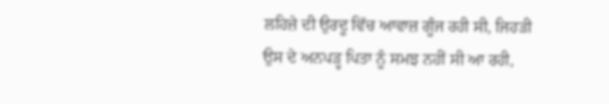ਲਹਿਜ਼ੇ ਦੀ ਉਰਦੂ ਵਿੱਚ ਆਵਾਜ਼ ਗੂੰਜ ਰਹੀ ਸੀ, ਜਿਹੜੀ ਉਸ ਦੇ ਅਨਪੜ੍ਹ ਪਿਤਾ ਨੂੰ ਸਮਝ ਨਹੀਂ ਸੀ ਆ ਰਹੀ,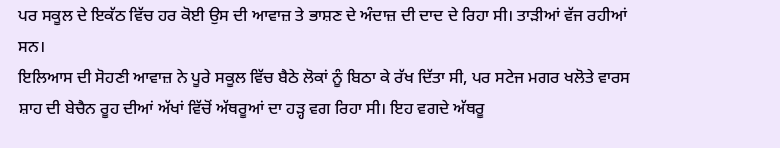ਪਰ ਸਕੂਲ ਦੇ ਇਕੱਠ ਵਿੱਚ ਹਰ ਕੋਈ ਉਸ ਦੀ ਆਵਾਜ਼ ਤੇ ਭਾਸ਼ਣ ਦੇ ਅੰਦਾਜ਼ ਦੀ ਦਾਦ ਦੇ ਰਿਹਾ ਸੀ। ਤਾੜੀਆਂ ਵੱਜ ਰਹੀਆਂ ਸਨ।
ਇਲਿਆਸ ਦੀ ਸੋਹਣੀ ਆਵਾਜ਼ ਨੇ ਪੂਰੇ ਸਕੂਲ ਵਿੱਚ ਬੈਠੇ ਲੋਕਾਂ ਨੂੰ ਬਿਠਾ ਕੇ ਰੱਖ ਦਿੱਤਾ ਸੀ, ਪਰ ਸਟੇਜ ਮਗਰ ਖਲੋਤੇ ਵਾਰਸ ਸ਼ਾਹ ਦੀ ਬੇਚੈਨ ਰੂਹ ਦੀਆਂ ਅੱਖਾਂ ਵਿੱਚੋਂ ਅੱਥਰੂਆਂ ਦਾ ਹੜ੍ਹ ਵਗ ਰਿਹਾ ਸੀ। ਇਹ ਵਗਦੇ ਅੱਥਰੂ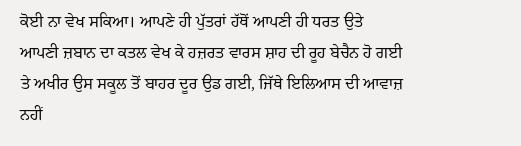ਕੋਈ ਨਾ ਵੇਖ ਸਕਿਆ। ਆਪਣੇ ਹੀ ਪੁੱਤਰਾਂ ਹੱਥੋਂ ਆਪਣੀ ਹੀ ਧਰਤ ਉਤੇ ਆਪਣੀ ਜ਼ਬਾਨ ਦਾ ਕਤਲ ਵੇਖ ਕੇ ਹਜ਼ਰਤ ਵਾਰਸ ਸ਼ਾਹ ਦੀ ਰੂਹ ਬੇਚੈਨ ਹੋ ਗਈ ਤੇ ਅਖੀਰ ਉਸ ਸਕੂਲ ਤੋਂ ਬਾਹਰ ਦੂਰ ਉਡ ਗਈ, ਜਿੱਥੇ ਇਲਿਆਸ ਦੀ ਆਵਾਜ਼ ਨਹੀਂ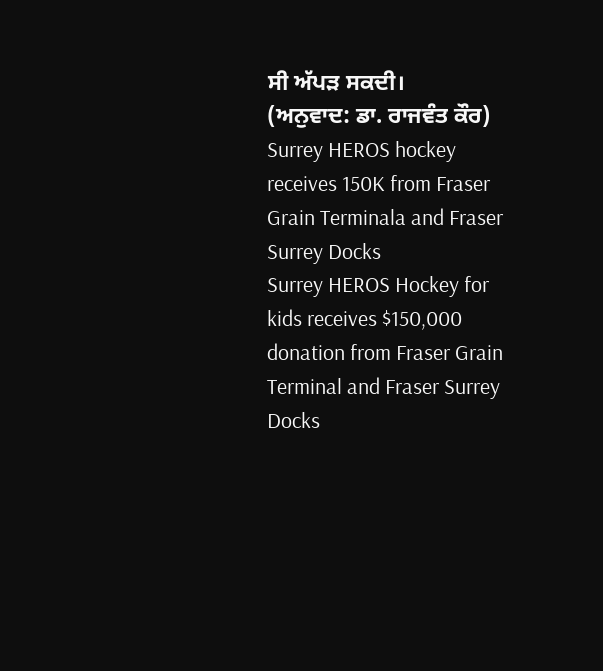ਸੀ ਅੱਪੜ ਸਕਦੀ।
(ਅਨੁਵਾਦ: ਡਾ. ਰਾਜਵੰਤ ਕੌਰ)
Surrey HEROS hockey receives 150K from Fraser Grain Terminala and Fraser Surrey Docks
Surrey HEROS Hockey for kids receives $150,000 donation from Fraser Grain Terminal and Fraser Surrey Docks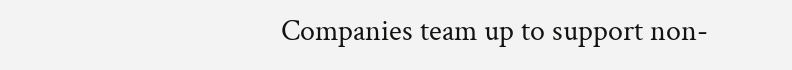Companies team up to support non-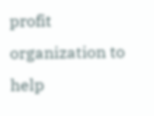profit organization to help